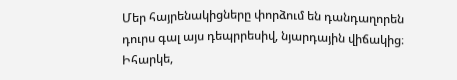Մեր հայրենակիցները փորձում են դանդաղորեն դուրս գալ այս դեպրրեսիվ, նյարդային վիճակից։ Իհարկե,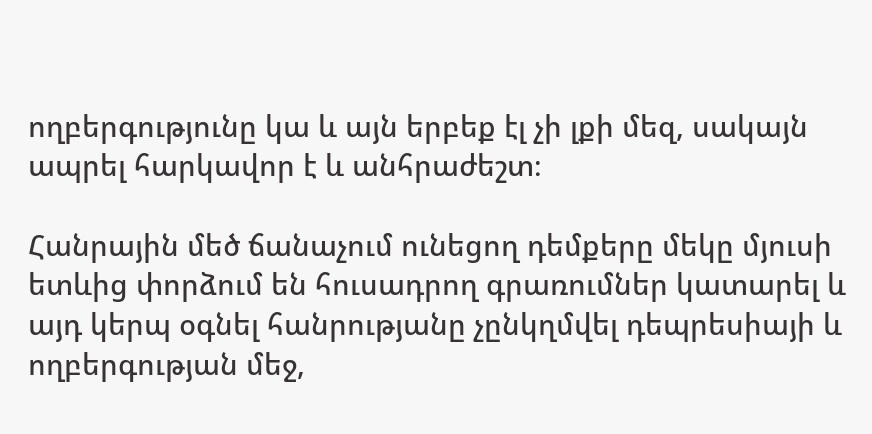ողբերգությունը կա և այն երբեք էլ չի լքի մեզ, սակայն ապրել հարկավոր է և անհրաժեշտ։

Հանրային մեծ ճանաչում ունեցող դեմքերը մեկը մյուսի ետևից փորձում են հուսադրող գրառումներ կատարել և այդ կերպ օգնել հանրությանը չընկղմվել դեպրեսիայի և ողբերգության մեջ,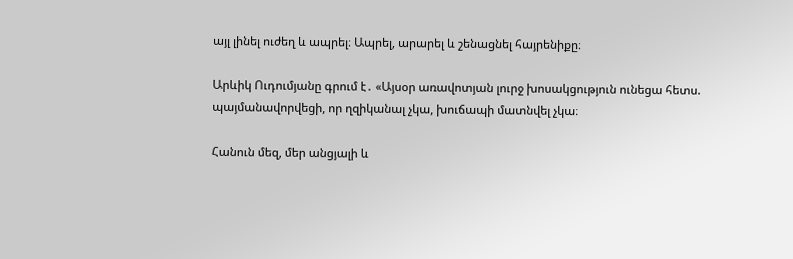այլ լինել ուժեղ և ապրել։ Ապրել, արարել և շենացնել հայրենիքը։

Արևիկ Ուդումյանը գրում է․ «Այսօր առավոտյան լուրջ խոսակցություն ունեցա հետս. պայմանավորվեցի, որ ղզիկանալ չկա, խուճապի մատնվել չկա։

Հանուն մեզ, մեր անցյալի և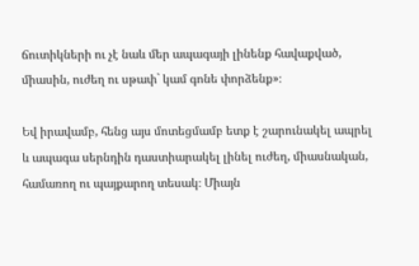ճուտիկների ու չէ նաև մեր ապագայի լինենք հավաքված, միասին, ուժեղ ու սթափ` կամ գոնե փորձենք»։

Եվ իրավամբ, հենց այս մոտեցմամբ ետք է շարունակել ապրել և ապագա սերնդին դաստիարակել լինել ուժեղ, միասնական, համառող ու պայքարող տեսակ։ Միայն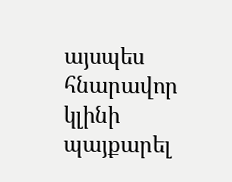այսպես հնարավոր կլինի պայքարել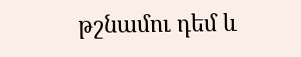թշնամու դեմ և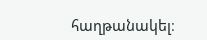հաղթանակել։